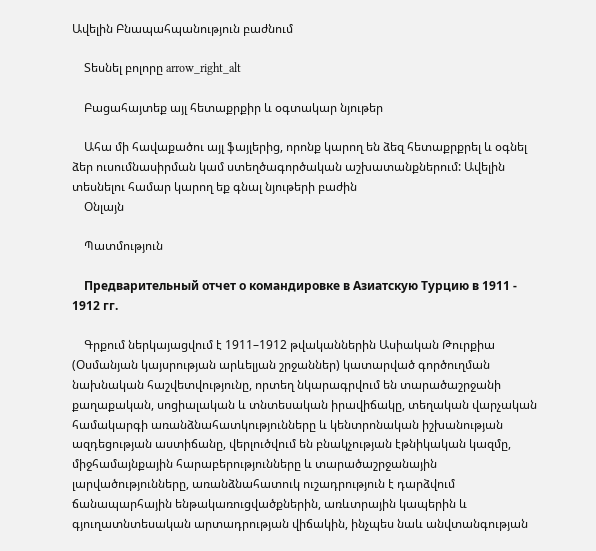Ավելին Բնապահպանություն բաժնում

    Տեսնել բոլորը arrow_right_alt

    Բացահայտեք այլ հետաքրքիր և օգտակար նյութեր

    Ահա մի հավաքածու այլ ֆայլերից, որոնք կարող են ձեզ հետաքրքրել և օգնել ձեր ուսումնասիրման կամ ստեղծագործական աշխատանքներում: Ավելին տեսնելու համար կարող եք գնալ նյութերի բաժին
    Օնլայն

    Պատմություն

    Предварительный отчет о командировке в Азиатскую Турцию в 1911 - 1912 гг.

    Գրքում ներկայացվում է 1911–1912 թվականներին Ասիական Թուրքիա (Օսմանյան կայսրության արևելյան շրջաններ) կատարված գործուղման նախնական հաշվետվությունը, որտեղ նկարագրվում են տարածաշրջանի քաղաքական, սոցիալական և տնտեսական իրավիճակը, տեղական վարչական համակարգի առանձնահատկությունները և կենտրոնական իշխանության ազդեցության աստիճանը, վերլուծվում են բնակչության էթնիկական կազմը, միջհամայնքային հարաբերությունները և տարածաշրջանային լարվածությունները, առանձնահատուկ ուշադրություն է դարձվում ճանապարհային ենթակառուցվածքներին, առևտրային կապերին և գյուղատնտեսական արտադրության վիճակին, ինչպես նաև անվտանգության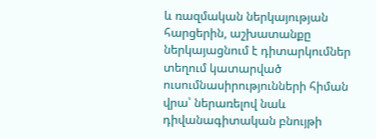և ռազմական ներկայության հարցերին, աշխատանքը ներկայացնում է դիտարկումներ տեղում կատարված ուսումնասիրությունների հիման վրա՝ ներառելով նաև դիվանագիտական բնույթի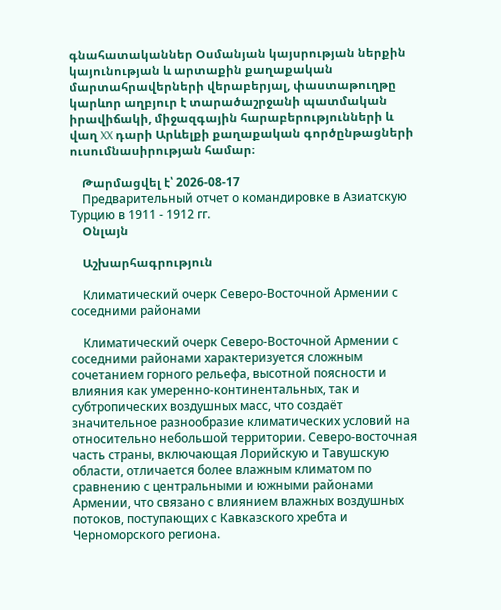գնահատականներ Օսմանյան կայսրության ներքին կայունության և արտաքին քաղաքական մարտահրավերների վերաբերյալ, փաստաթուղթը կարևոր աղբյուր է տարածաշրջանի պատմական իրավիճակի, միջազգային հարաբերությունների և վաղ XX դարի Արևելքի քաղաքական գործընթացների ուսումնասիրության համար։

    Թարմացվել է՝ 2026-08-17
    Предварительный отчет о командировке в Азиатскую Турцию в 1911 - 1912 гг.
    Օնլայն

    Աշխարհագրություն

    Климатический очерк Северо-Восточной Армении с соседними районами

    Климатический очерк Северо-Восточной Армении с соседними районами характеризуется сложным сочетанием горного рельефа, высотной поясности и влияния как умеренно-континентальных, так и субтропических воздушных масс, что создаёт значительное разнообразие климатических условий на относительно небольшой территории. Северо-восточная часть страны, включающая Лорийскую и Тавушскую области, отличается более влажным климатом по сравнению с центральными и южными районами Армении, что связано с влиянием влажных воздушных потоков, поступающих с Кавказского хребта и Черноморского региона.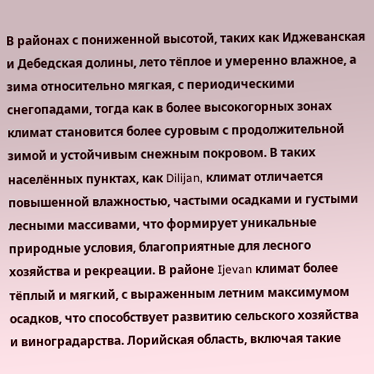В районах с пониженной высотой, таких как Иджеванская и Дебедская долины, лето тёплое и умеренно влажное, а зима относительно мягкая, с периодическими снегопадами, тогда как в более высокогорных зонах климат становится более суровым с продолжительной зимой и устойчивым снежным покровом. В таких населённых пунктах, как Dilijan, климат отличается повышенной влажностью, частыми осадками и густыми лесными массивами, что формирует уникальные природные условия, благоприятные для лесного хозяйства и рекреации. В районе Ijevan климат более тёплый и мягкий, с выраженным летним максимумом осадков, что способствует развитию сельского хозяйства и виноградарства. Лорийская область, включая такие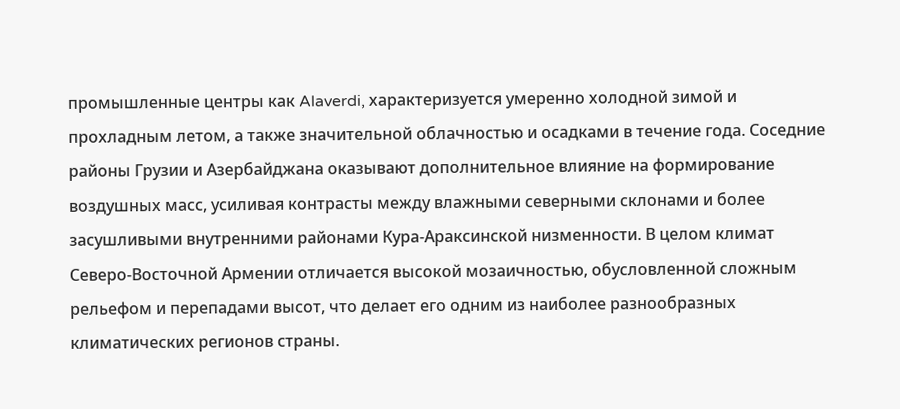промышленные центры как Alaverdi, характеризуется умеренно холодной зимой и прохладным летом, а также значительной облачностью и осадками в течение года. Соседние районы Грузии и Азербайджана оказывают дополнительное влияние на формирование воздушных масс, усиливая контрасты между влажными северными склонами и более засушливыми внутренними районами Кура-Араксинской низменности. В целом климат Северо-Восточной Армении отличается высокой мозаичностью, обусловленной сложным рельефом и перепадами высот, что делает его одним из наиболее разнообразных климатических регионов страны.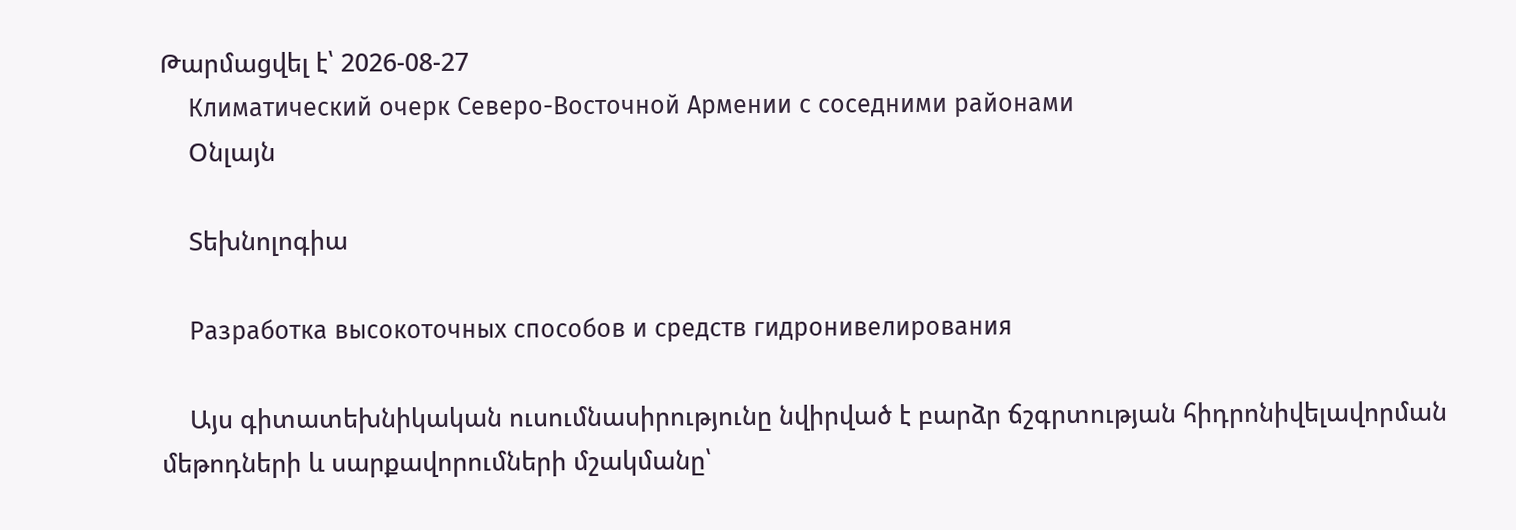Թարմացվել է՝ 2026-08-27
    Климатический очерк Северо-Восточной Армении с соседними районами
    Օնլայն

    Տեխնոլոգիա

    Разработка высокоточных способов и средств гидронивелирования

    Այս գիտատեխնիկական ուսումնասիրությունը նվիրված է բարձր ճշգրտության հիդրոնիվելավորման մեթոդների և սարքավորումների մշակմանը՝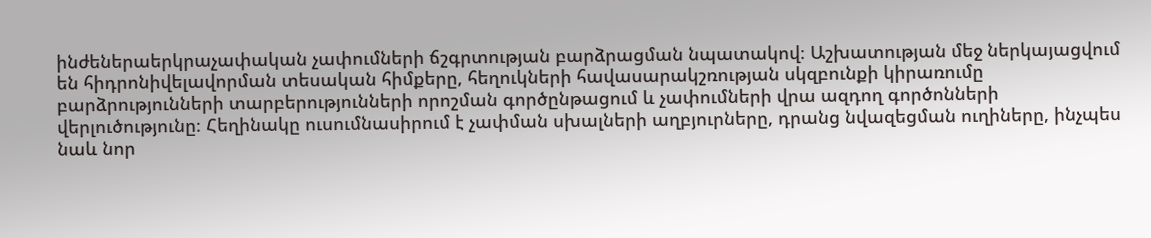ինժեներաերկրաչափական չափումների ճշգրտության բարձրացման նպատակով։ Աշխատության մեջ ներկայացվում են հիդրոնիվելավորման տեսական հիմքերը, հեղուկների հավասարակշռության սկզբունքի կիրառումը բարձրությունների տարբերությունների որոշման գործընթացում և չափումների վրա ազդող գործոնների վերլուծությունը։ Հեղինակը ուսումնասիրում է չափման սխալների աղբյուրները, դրանց նվազեցման ուղիները, ինչպես նաև նոր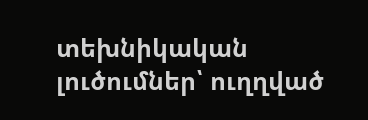տեխնիկական լուծումներ՝ ուղղված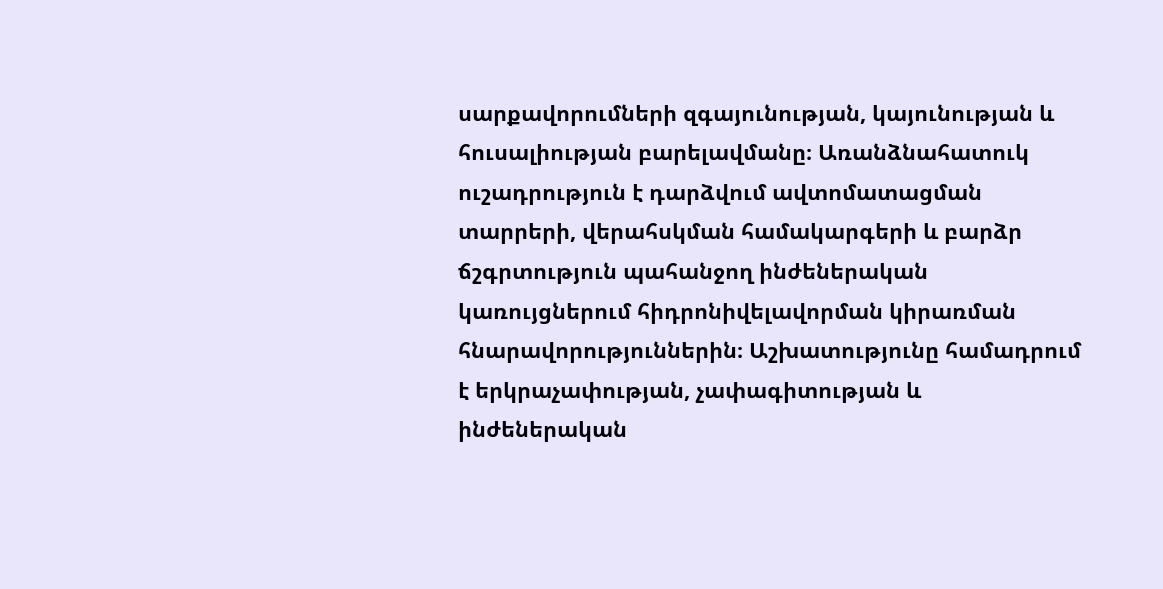սարքավորումների զգայունության, կայունության և հուսալիության բարելավմանը։ Առանձնահատուկ ուշադրություն է դարձվում ավտոմատացման տարրերի, վերահսկման համակարգերի և բարձր ճշգրտություն պահանջող ինժեներական կառույցներում հիդրոնիվելավորման կիրառման հնարավորություններին։ Աշխատությունը համադրում է երկրաչափության, չափագիտության և ինժեներական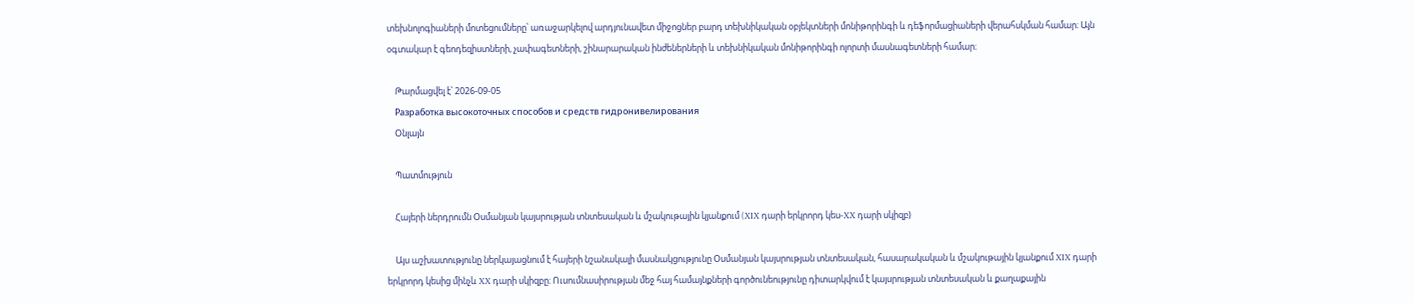տեխնոլոգիաների մոտեցումները՝ առաջարկելով արդյունավետ միջոցներ բարդ տեխնիկական օբյեկտների մոնիթորինգի և դեֆորմացիաների վերահսկման համար։ Այն օգտակար է գեոդեզիստների, չափագետների, շինարարական ինժեներների և տեխնիկական մոնիթորինգի ոլորտի մասնագետների համար։

    Թարմացվել է՝ 2026-09-05
    Разработка высокоточных способов и средств гидронивелирования
    Օնլայն

    Պատմություն

    Հայերի ներդրումն Օսմանյան կայսրության տնտեսական և մշակութային կյանքում (XIX դարի երկրորդ կես-XX դարի սկիզբ)

    Այս աշխատությունը ներկայացնում է հայերի նշանակալի մասնակցությունը Օսմանյան կայսրության տնտեսական, հասարակական և մշակութային կյանքում XIX դարի երկրորդ կեսից մինչև XX դարի սկիզբը։ Ուսումնասիրության մեջ հայ համայնքների գործունեությունը դիտարկվում է կայսրության տնտեսական և քաղաքային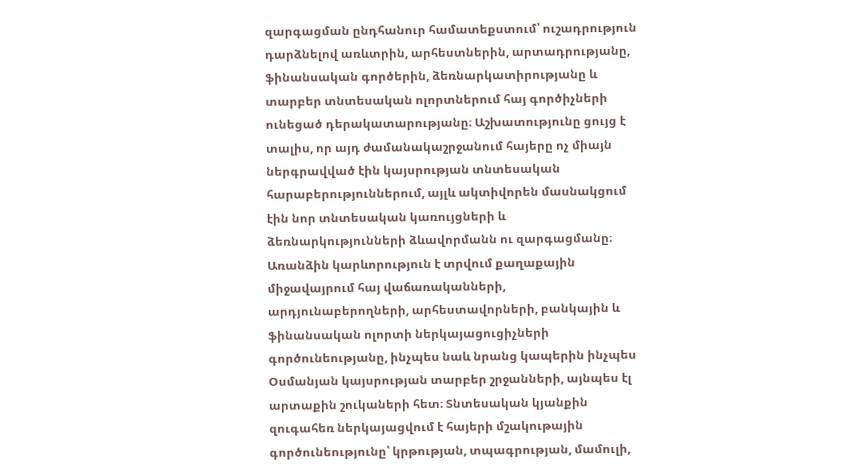զարգացման ընդհանուր համատեքստում՝ ուշադրություն դարձնելով առևտրին, արհեստներին, արտադրությանը, ֆինանսական գործերին, ձեռնարկատիրությանը և տարբեր տնտեսական ոլորտներում հայ գործիչների ունեցած դերակատարությանը։ Աշխատությունը ցույց է տալիս, որ այդ ժամանակաշրջանում հայերը ոչ միայն ներգրավված էին կայսրության տնտեսական հարաբերություններում, այլև ակտիվորեն մասնակցում էին նոր տնտեսական կառույցների և ձեռնարկությունների ձևավորմանն ու զարգացմանը։ Առանձին կարևորություն է տրվում քաղաքային միջավայրում հայ վաճառականների, արդյունաբերողների, արհեստավորների, բանկային և ֆինանսական ոլորտի ներկայացուցիչների գործունեությանը, ինչպես նաև նրանց կապերին ինչպես Օսմանյան կայսրության տարբեր շրջանների, այնպես էլ արտաքին շուկաների հետ։ Տնտեսական կյանքին զուգահեռ ներկայացվում է հայերի մշակութային գործունեությունը՝ կրթության, տպագրության, մամուլի,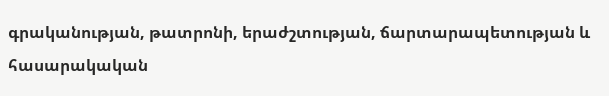գրականության, թատրոնի, երաժշտության, ճարտարապետության և հասարակական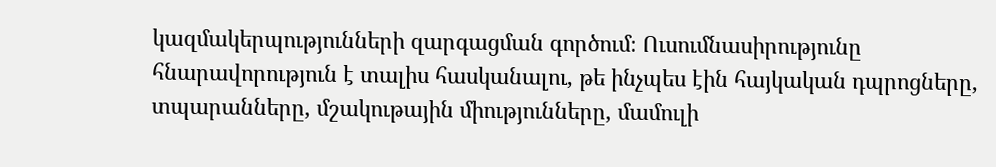կազմակերպությունների զարգացման գործում։ Ուսումնասիրությունը հնարավորություն է տալիս հասկանալու, թե ինչպես էին հայկական դպրոցները, տպարանները, մշակութային միությունները, մամուլի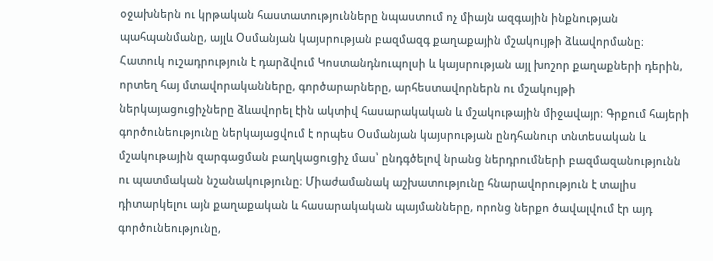օջախներն ու կրթական հաստատությունները նպաստում ոչ միայն ազգային ինքնության պահպանմանը, այլև Օսմանյան կայսրության բազմազգ քաղաքային մշակույթի ձևավորմանը։ Հատուկ ուշադրություն է դարձվում Կոստանդնուպոլսի և կայսրության այլ խոշոր քաղաքների դերին, որտեղ հայ մտավորականները, գործարարները, արհեստավորներն ու մշակույթի ներկայացուցիչները ձևավորել էին ակտիվ հասարակական և մշակութային միջավայր։ Գրքում հայերի գործունեությունը ներկայացվում է որպես Օսմանյան կայսրության ընդհանուր տնտեսական և մշակութային զարգացման բաղկացուցիչ մաս՝ ընդգծելով նրանց ներդրումների բազմազանությունն ու պատմական նշանակությունը։ Միաժամանակ աշխատությունը հնարավորություն է տալիս դիտարկելու այն քաղաքական և հասարակական պայմանները, որոնց ներքո ծավալվում էր այդ գործունեությունը,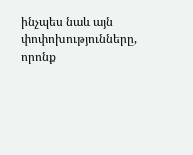ինչպես նաև այն փոփոխությունները, որոնք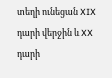տեղի ունեցան XIX դարի վերջին և XX դարի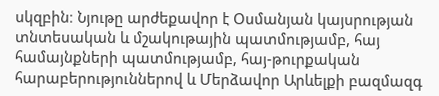սկզբին։ Նյութը արժեքավոր է Օսմանյան կայսրության տնտեսական և մշակութային պատմությամբ, հայ համայնքների պատմությամբ, հայ-թուրքական հարաբերություններով և Մերձավոր Արևելքի բազմազգ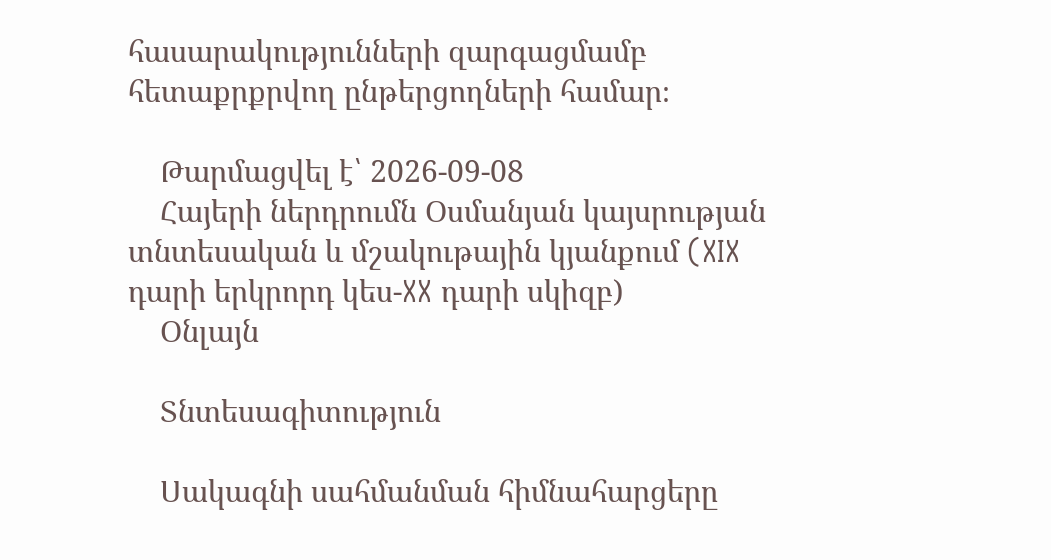հասարակությունների զարգացմամբ հետաքրքրվող ընթերցողների համար։

    Թարմացվել է՝ 2026-09-08
    Հայերի ներդրումն Օսմանյան կայսրության տնտեսական և մշակութային կյանքում (XIX դարի երկրորդ կես-XX դարի սկիզբ)
    Օնլայն

    Տնտեսագիտություն

    Սակագնի սահմանման հիմնահարցերը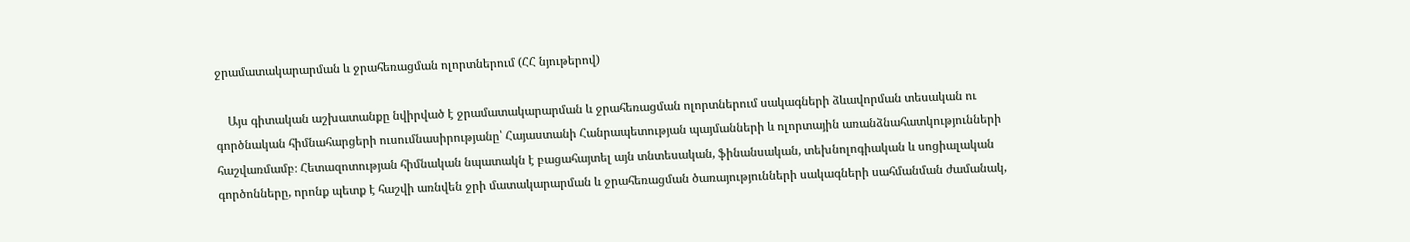ջրամատակարարման և ջրահեռացման ոլորտներում (ՀՀ նյութերով)

    Այս գիտական աշխատանքը նվիրված է ջրամատակարարման և ջրահեռացման ոլորտներում սակագների ձևավորման տեսական ու գործնական հիմնահարցերի ուսումնասիրությանը՝ Հայաստանի Հանրապետության պայմանների և ոլորտային առանձնահատկությունների հաշվառմամբ։ Հետազոտության հիմնական նպատակն է բացահայտել այն տնտեսական, ֆինանսական, տեխնոլոգիական և սոցիալական գործոնները, որոնք պետք է հաշվի առնվեն ջրի մատակարարման և ջրահեռացման ծառայությունների սակագների սահմանման ժամանակ,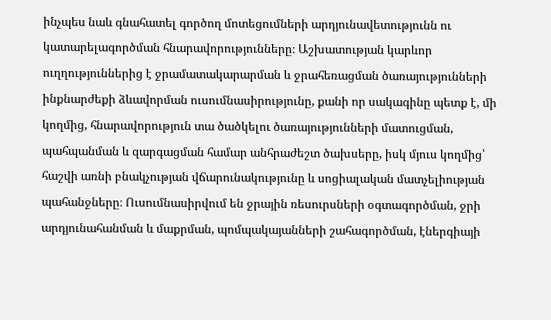ինչպես նաև գնահատել գործող մոտեցումների արդյունավետությունն ու կատարելագործման հնարավորությունները։ Աշխատության կարևոր ուղղություններից է ջրամատակարարման և ջրահեռացման ծառայությունների ինքնարժեքի ձևավորման ուսումնասիրությունը, քանի որ սակագինը պետք է, մի կողմից, հնարավորություն տա ծածկելու ծառայությունների մատուցման, պահպանման և զարգացման համար անհրաժեշտ ծախսերը, իսկ մյուս կողմից՝ հաշվի առնի բնակչության վճարունակությունը և սոցիալական մատչելիության պահանջները։ Ուսումնասիրվում են ջրային ռեսուրսների օգտագործման, ջրի արդյունահանման և մաքրման, պոմպակայանների շահագործման, էներգիայի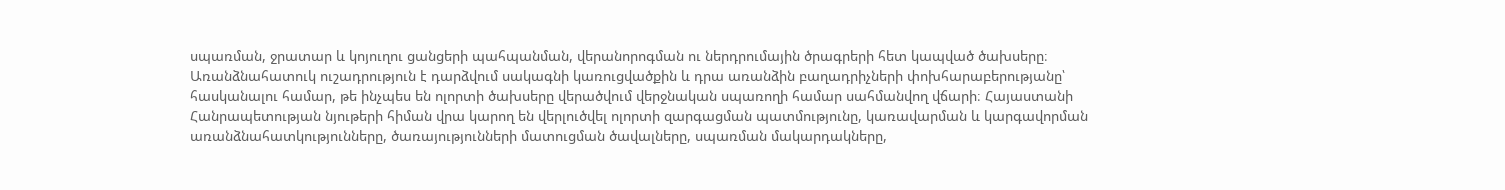սպառման, ջրատար և կոյուղու ցանցերի պահպանման, վերանորոգման ու ներդրումային ծրագրերի հետ կապված ծախսերը։ Առանձնահատուկ ուշադրություն է դարձվում սակագնի կառուցվածքին և դրա առանձին բաղադրիչների փոխհարաբերությանը՝ հասկանալու համար, թե ինչպես են ոլորտի ծախսերը վերածվում վերջնական սպառողի համար սահմանվող վճարի։ Հայաստանի Հանրապետության նյութերի հիման վրա կարող են վերլուծվել ոլորտի զարգացման պատմությունը, կառավարման և կարգավորման առանձնահատկությունները, ծառայությունների մատուցման ծավալները, սպառման մակարդակները,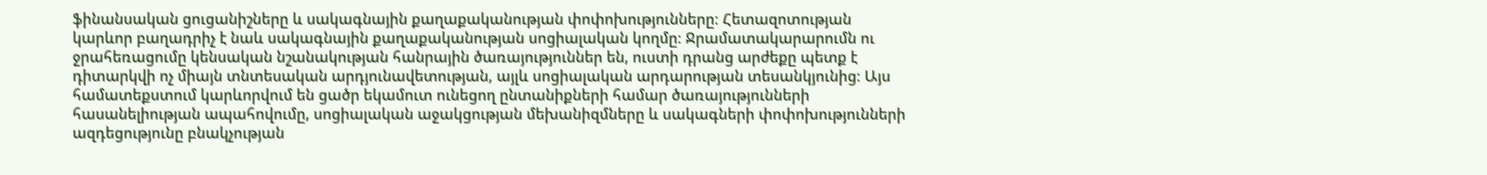ֆինանսական ցուցանիշները և սակագնային քաղաքականության փոփոխությունները։ Հետազոտության կարևոր բաղադրիչ է նաև սակագնային քաղաքականության սոցիալական կողմը։ Ջրամատակարարումն ու ջրահեռացումը կենսական նշանակության հանրային ծառայություններ են, ուստի դրանց արժեքը պետք է դիտարկվի ոչ միայն տնտեսական արդյունավետության, այլև սոցիալական արդարության տեսանկյունից։ Այս համատեքստում կարևորվում են ցածր եկամուտ ունեցող ընտանիքների համար ծառայությունների հասանելիության ապահովումը, սոցիալական աջակցության մեխանիզմները և սակագների փոփոխությունների ազդեցությունը բնակչության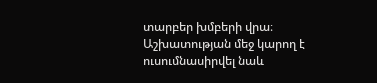տարբեր խմբերի վրա։ Աշխատության մեջ կարող է ուսումնասիրվել նաև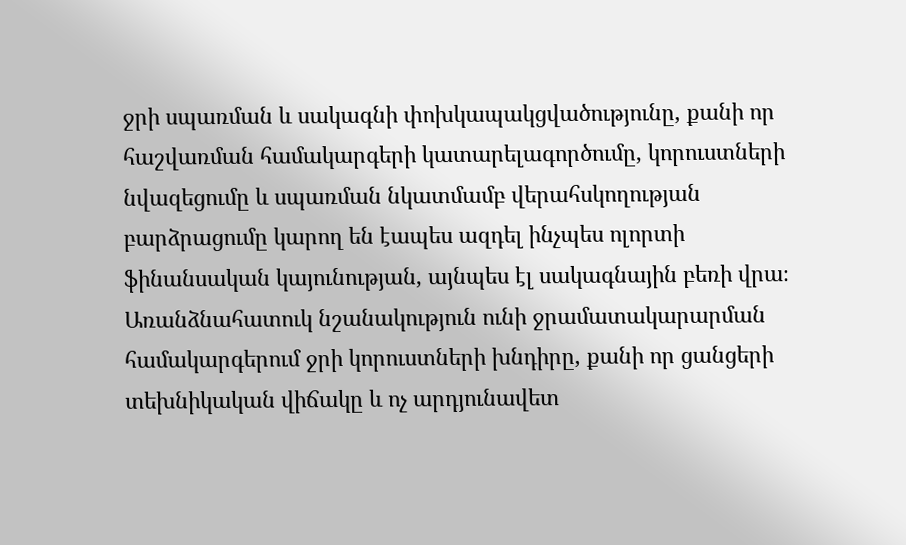ջրի սպառման և սակագնի փոխկապակցվածությունը, քանի որ հաշվառման համակարգերի կատարելագործումը, կորուստների նվազեցումը և սպառման նկատմամբ վերահսկողության բարձրացումը կարող են էապես ազդել ինչպես ոլորտի ֆինանսական կայունության, այնպես էլ սակագնային բեռի վրա։ Առանձնահատուկ նշանակություն ունի ջրամատակարարման համակարգերում ջրի կորուստների խնդիրը, քանի որ ցանցերի տեխնիկական վիճակը և ոչ արդյունավետ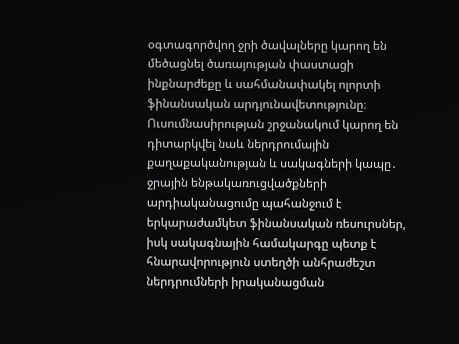օգտագործվող ջրի ծավալները կարող են մեծացնել ծառայության փաստացի ինքնարժեքը և սահմանափակել ոլորտի ֆինանսական արդյունավետությունը։ Ուսումնասիրության շրջանակում կարող են դիտարկվել նաև ներդրումային քաղաքականության և սակագների կապը․ ջրային ենթակառուցվածքների արդիականացումը պահանջում է երկարաժամկետ ֆինանսական ռեսուրսներ, իսկ սակագնային համակարգը պետք է հնարավորություն ստեղծի անհրաժեշտ ներդրումների իրականացման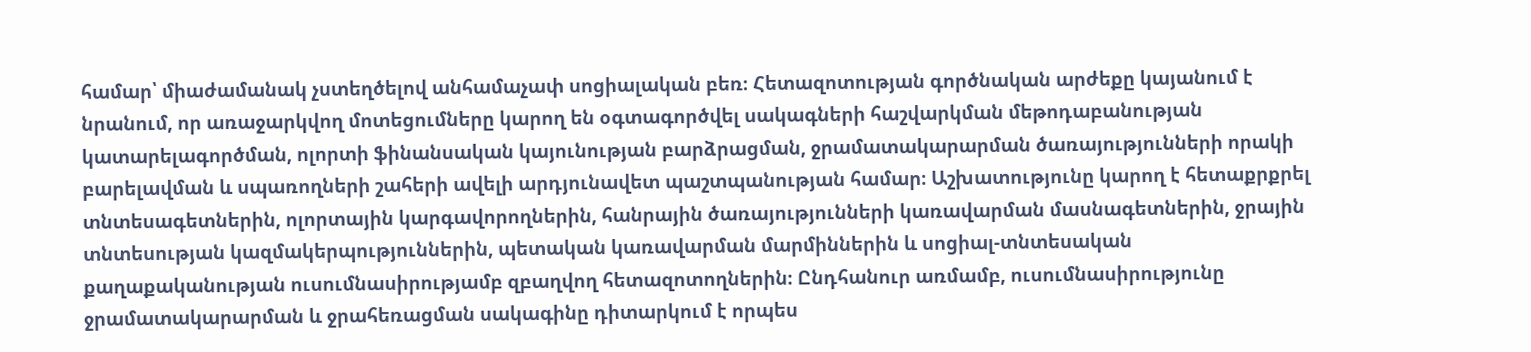համար՝ միաժամանակ չստեղծելով անհամաչափ սոցիալական բեռ։ Հետազոտության գործնական արժեքը կայանում է նրանում, որ առաջարկվող մոտեցումները կարող են օգտագործվել սակագների հաշվարկման մեթոդաբանության կատարելագործման, ոլորտի ֆինանսական կայունության բարձրացման, ջրամատակարարման ծառայությունների որակի բարելավման և սպառողների շահերի ավելի արդյունավետ պաշտպանության համար։ Աշխատությունը կարող է հետաքրքրել տնտեսագետներին, ոլորտային կարգավորողներին, հանրային ծառայությունների կառավարման մասնագետներին, ջրային տնտեսության կազմակերպություններին, պետական կառավարման մարմիններին և սոցիալ-տնտեսական քաղաքականության ուսումնասիրությամբ զբաղվող հետազոտողներին։ Ընդհանուր առմամբ, ուսումնասիրությունը ջրամատակարարման և ջրահեռացման սակագինը դիտարկում է որպես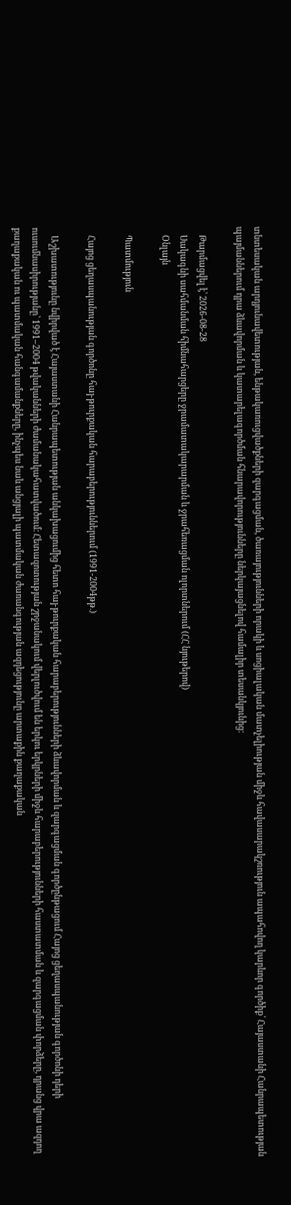տնտեսական արդյունավետության, ենթակառուցվածքների զարգացման, ծառայությունների որակի և սոցիալական մատչելիության միջև հավասարակշռություն ապահովող կարևոր գործիք՝ Հայաստանի Հանրապետության պայմաններում դրա ձևավորման և կատարելագործման հնարավորությունները ներկայացնելով համալիր տեսանկյունից։

    Թարմացվել է՝ 2026-08-28
    Սակագնի սահմանման հիմնահարցերը ջրամատակարարման և ջրահեռացման ոլորտներում (ՀՀ նյութերով)
    Օնլայն

    Պատմություն

    Հայոց ցեղասպանության գործոնը հայ-թուրքական հարաբերություններում (1991-2004թթ.)

    Աշխատությունը նվիրված է Հայաստանի Հանրապետության անկախացումից հետո հայ-թուրքական հարաբերությունների ձևավորման և զարգացման գործընթացում Հայոց ցեղասպանության գործոնի դերի ուսումնասիրությանը՝ 1991–2004 թվականների ժամանակահատվածում։ Հետազոտության շրջանակում վերլուծվում են երկու երկրների միջև հարաբերությունների հաստատման և զարգացման փորձերը, դրանց վրա ազդող քաղաքական ու պատմական հանգամանքները, ինչպես նաև անցյալի պատմական ժառանգության ազդեցությունը արտաքին քաղաքական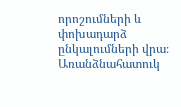որոշումների և փոխադարձ ընկալումների վրա։ Առանձնահատուկ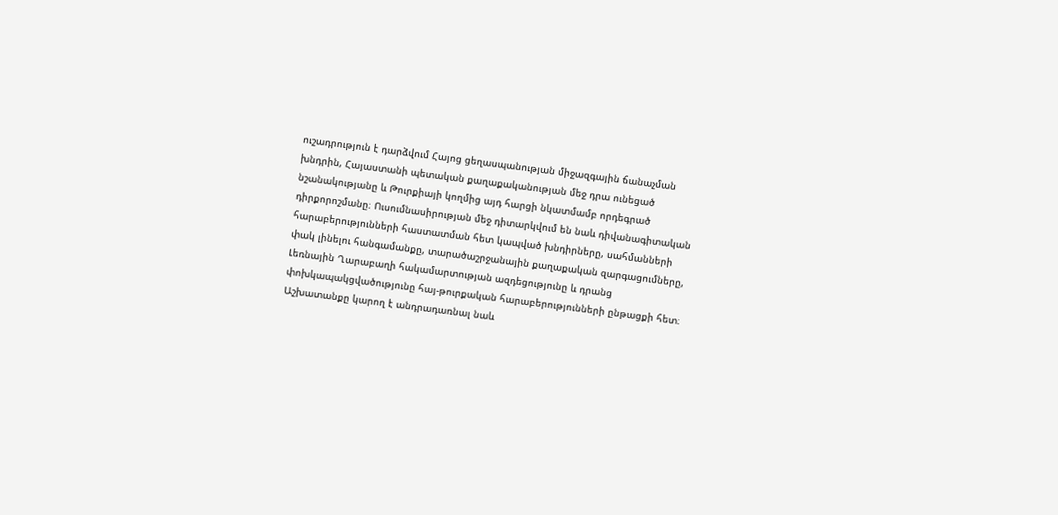ուշադրություն է դարձվում Հայոց ցեղասպանության միջազգային ճանաչման խնդրին, Հայաստանի պետական քաղաքականության մեջ դրա ունեցած նշանակությանը և Թուրքիայի կողմից այդ հարցի նկատմամբ որդեգրած դիրքորոշմանը։ Ուսումնասիրության մեջ դիտարկվում են նաև դիվանագիտական հարաբերությունների հաստատման հետ կապված խնդիրները, սահմանների փակ լինելու հանգամանքը, տարածաշրջանային քաղաքական զարգացումները, Լեռնային Ղարաբաղի հակամարտության ազդեցությունը և դրանց փոխկապակցվածությունը հայ-թուրքական հարաբերությունների ընթացքի հետ։ Աշխատանքը կարող է անդրադառնալ նաև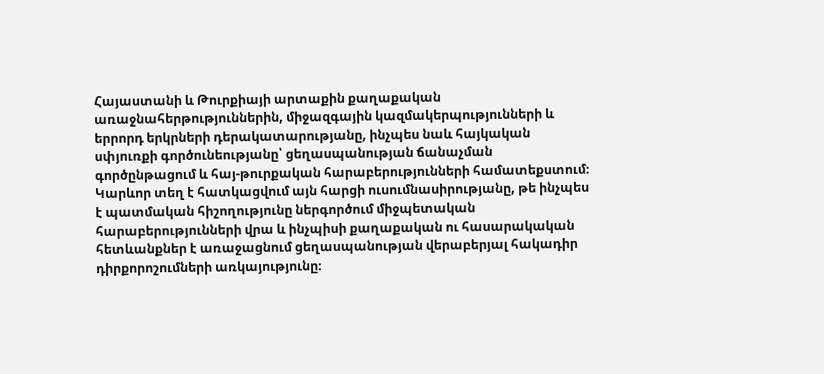Հայաստանի և Թուրքիայի արտաքին քաղաքական առաջնահերթություններին, միջազգային կազմակերպությունների և երրորդ երկրների դերակատարությանը, ինչպես նաև հայկական սփյուռքի գործունեությանը՝ ցեղասպանության ճանաչման գործընթացում և հայ-թուրքական հարաբերությունների համատեքստում։ Կարևոր տեղ է հատկացվում այն հարցի ուսումնասիրությանը, թե ինչպես է պատմական հիշողությունը ներգործում միջպետական հարաբերությունների վրա և ինչպիսի քաղաքական ու հասարակական հետևանքներ է առաջացնում ցեղասպանության վերաբերյալ հակադիր դիրքորոշումների առկայությունը։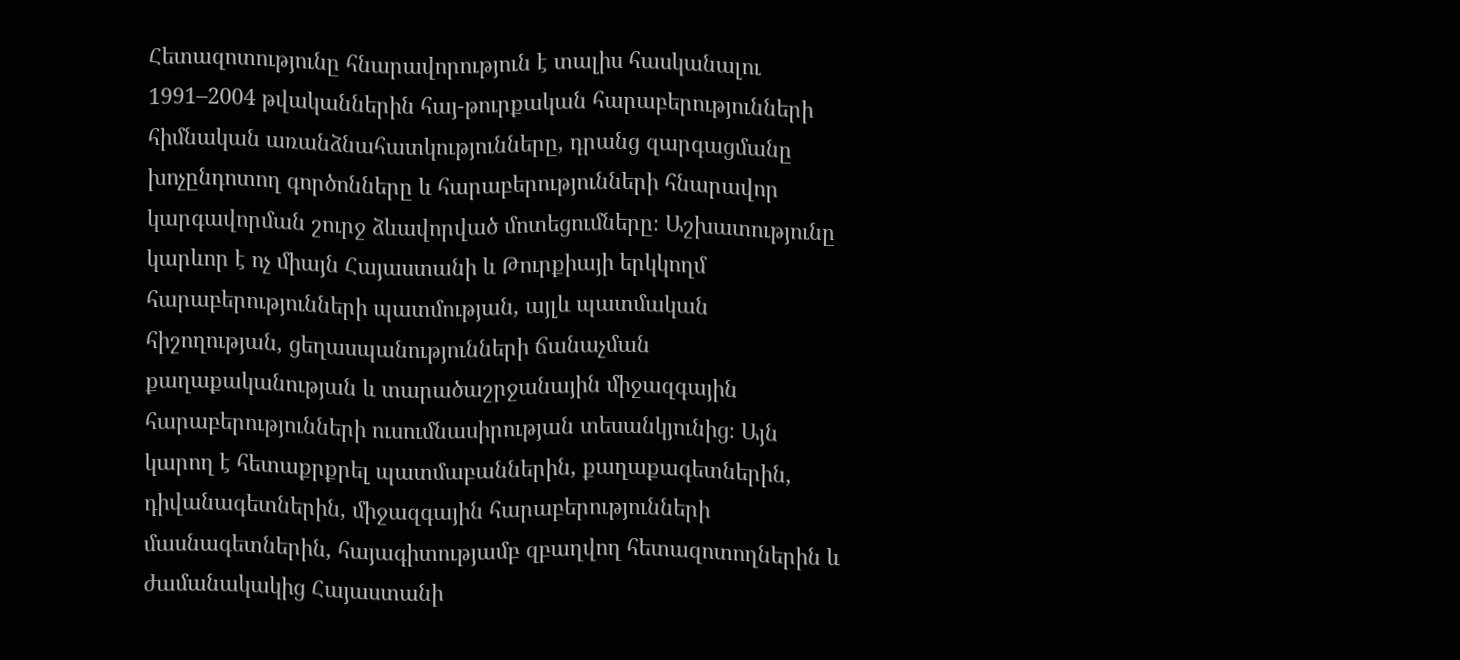Հետազոտությունը հնարավորություն է տալիս հասկանալու 1991–2004 թվականներին հայ-թուրքական հարաբերությունների հիմնական առանձնահատկությունները, դրանց զարգացմանը խոչընդոտող գործոնները և հարաբերությունների հնարավոր կարգավորման շուրջ ձևավորված մոտեցումները։ Աշխատությունը կարևոր է ոչ միայն Հայաստանի և Թուրքիայի երկկողմ հարաբերությունների պատմության, այլև պատմական հիշողության, ցեղասպանությունների ճանաչման քաղաքականության և տարածաշրջանային միջազգային հարաբերությունների ուսումնասիրության տեսանկյունից։ Այն կարող է հետաքրքրել պատմաբաններին, քաղաքագետներին, դիվանագետներին, միջազգային հարաբերությունների մասնագետներին, հայագիտությամբ զբաղվող հետազոտողներին և ժամանակակից Հայաստանի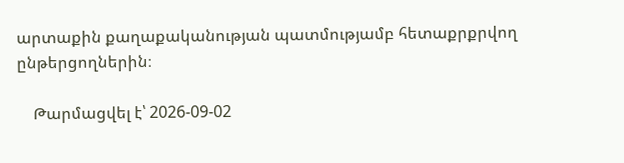արտաքին քաղաքականության պատմությամբ հետաքրքրվող ընթերցողներին։

    Թարմացվել է՝ 2026-09-02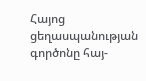Հայոց ցեղասպանության գործոնը հայ-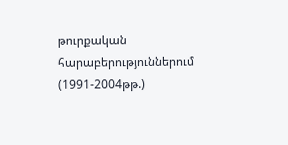թուրքական հարաբերություններում (1991-2004թթ.)